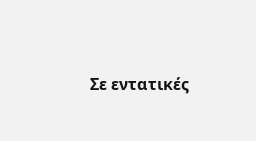Σε εντατικές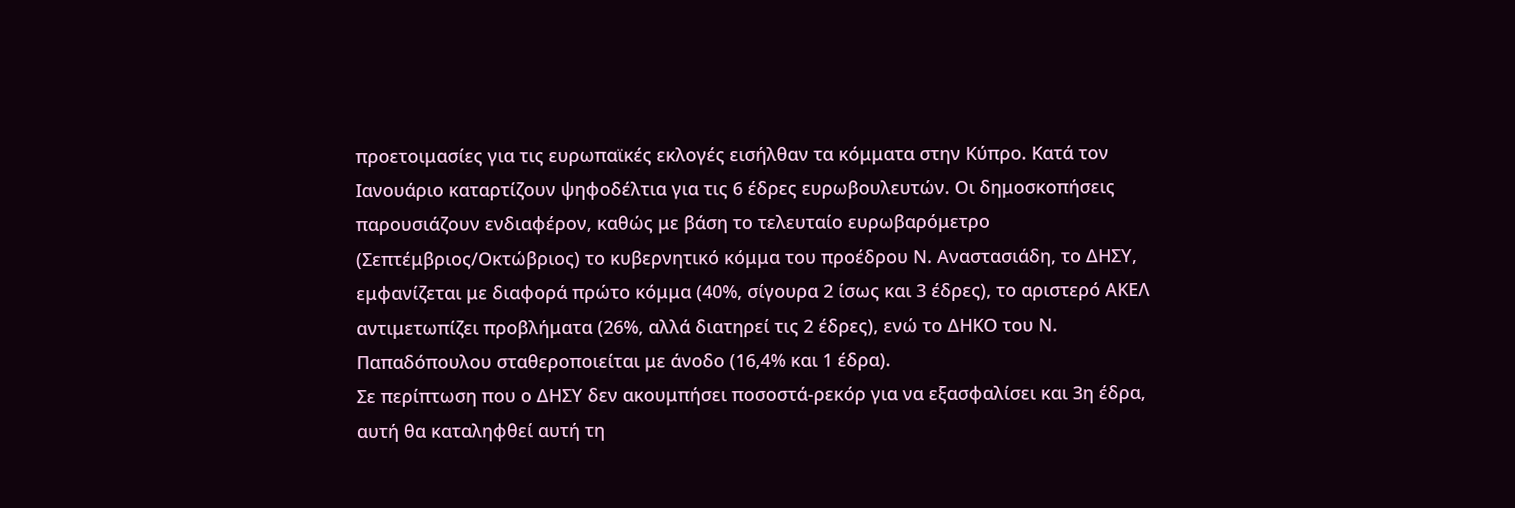προετοιμασίες για τις ευρωπαϊκές εκλογές εισήλθαν τα κόμματα στην Κύπρο. Κατά τον Ιανουάριο καταρτίζουν ψηφοδέλτια για τις 6 έδρες ευρωβουλευτών. Οι δημοσκοπήσεις παρουσιάζουν ενδιαφέρον, καθώς με βάση το τελευταίο ευρωβαρόμετρο (Σεπτέμβριος/Οκτώβριος) το κυβερνητικό κόμμα του προέδρου Ν. Αναστασιάδη, το ΔΗΣΥ, εμφανίζεται με διαφορά πρώτο κόμμα (40%, σίγουρα 2 ίσως και 3 έδρες), το αριστερό ΑΚΕΛ αντιμετωπίζει προβλήματα (26%, αλλά διατηρεί τις 2 έδρες), ενώ το ΔΗΚΟ του Ν. Παπαδόπουλου σταθεροποιείται με άνοδο (16,4% και 1 έδρα).
Σε περίπτωση που ο ΔΗΣΥ δεν ακουμπήσει ποσοστά-ρεκόρ για να εξασφαλίσει και 3η έδρα, αυτή θα καταληφθεί αυτή τη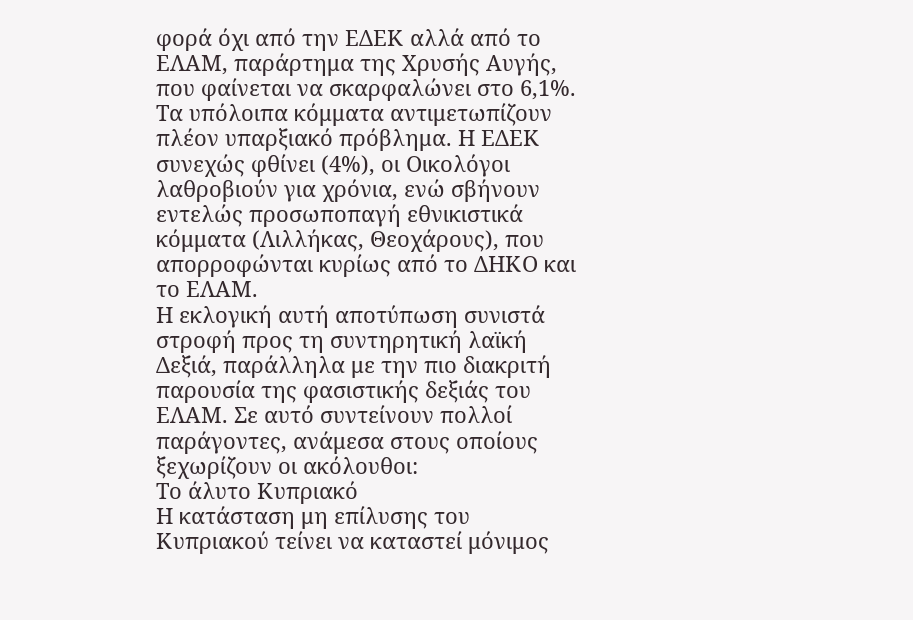φορά όχι από την ΕΔΕΚ αλλά από το ΕΛΑΜ, παράρτημα της Χρυσής Αυγής, που φαίνεται να σκαρφαλώνει στο 6,1%. Τα υπόλοιπα κόμματα αντιμετωπίζουν πλέον υπαρξιακό πρόβλημα. Η ΕΔΕΚ συνεχώς φθίνει (4%), οι Οικολόγοι λαθροβιούν για χρόνια, ενώ σβήνουν εντελώς προσωποπαγή εθνικιστικά κόμματα (Λιλλήκας, Θεοχάρους), που απορροφώνται κυρίως από το ΔΗΚΟ και το ΕΛΑΜ.
Η εκλογική αυτή αποτύπωση συνιστά στροφή προς τη συντηρητική λαϊκή Δεξιά, παράλληλα με την πιο διακριτή παρουσία της φασιστικής δεξιάς του ΕΛΑΜ. Σε αυτό συντείνουν πολλοί παράγοντες, ανάμεσα στους οποίους ξεχωρίζουν οι ακόλουθοι:
Το άλυτο Κυπριακό
Η κατάσταση μη επίλυσης του Κυπριακού τείνει να καταστεί μόνιμος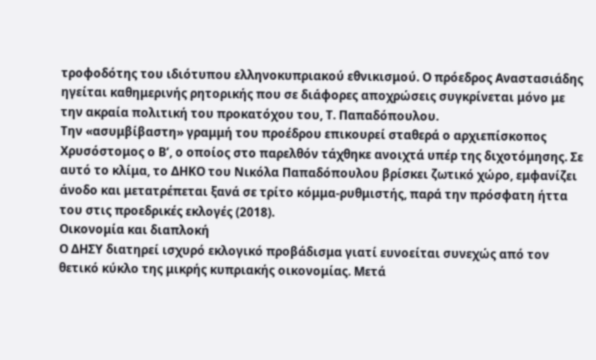τροφοδότης του ιδιότυπου ελληνοκυπριακού εθνικισμού. Ο πρόεδρος Αναστασιάδης ηγείται καθημερινής ρητορικής που σε διάφορες αποχρώσεις συγκρίνεται μόνο με την ακραία πολιτική του προκατόχου του, Τ. Παπαδόπουλου.
Την «ασυμβίβαστη» γραμμή του προέδρου επικουρεί σταθερά ο αρχιεπίσκοπος Χρυσόστομος ο Β’, ο οποίος στο παρελθόν τάχθηκε ανοιχτά υπέρ της διχοτόμησης. Σε αυτό το κλίμα, το ΔΗΚΟ του Νικόλα Παπαδόπουλου βρίσκει ζωτικό χώρο, εμφανίζει άνοδο και μετατρέπεται ξανά σε τρίτο κόμμα-ρυθμιστής, παρά την πρόσφατη ήττα του στις προεδρικές εκλογές (2018).
Οικονομία και διαπλοκή
Ο ΔΗΣΥ διατηρεί ισχυρό εκλογικό προβάδισμα γιατί ευνοείται συνεχώς από τον θετικό κύκλο της μικρής κυπριακής οικονομίας. Μετά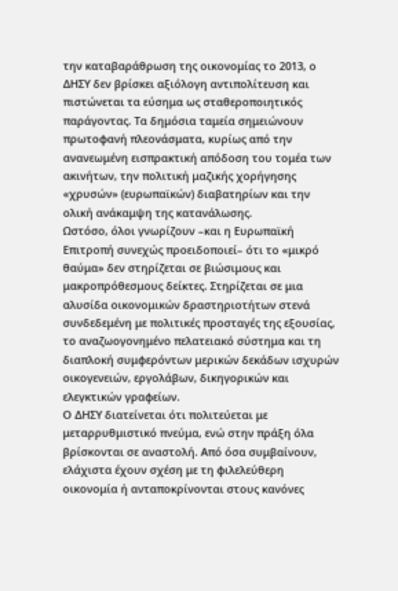την καταβαράθρωση της οικονομίας το 2013, ο ΔΗΣΥ δεν βρίσκει αξιόλογη αντιπολίτευση και πιστώνεται τα εύσημα ως σταθεροποιητικός παράγοντας. Τα δημόσια ταμεία σημειώνουν πρωτοφανή πλεονάσματα, κυρίως από την ανανεωμένη εισπρακτική απόδοση του τομέα των ακινήτων, την πολιτική μαζικής χορήγησης «χρυσών» (ευρωπαϊκών) διαβατηρίων και την ολική ανάκαμψη της κατανάλωσης.
Ωστόσο, όλοι γνωρίζουν –και η Ευρωπαϊκή Επιτροπή συνεχώς προειδοποιεί– ότι το «μικρό θαύμα» δεν στηρίζεται σε βιώσιμους και μακροπρόθεσμους δείκτες. Στηρίζεται σε μια αλυσίδα οικονομικών δραστηριοτήτων στενά συνδεδεμένη με πολιτικές προσταγές της εξουσίας, το αναζωογονημένο πελατειακό σύστημα και τη διαπλοκή συμφερόντων μερικών δεκάδων ισχυρών οικογενειών, εργολάβων, δικηγορικών και ελεγκτικών γραφείων.
Ο ΔΗΣΥ διατείνεται ότι πολιτεύεται με μεταρρυθμιστικό πνεύμα, ενώ στην πράξη όλα βρίσκονται σε αναστολή. Από όσα συμβαίνουν, ελάχιστα έχουν σχέση με τη φιλελεύθερη οικονομία ή ανταποκρίνονται στους κανόνες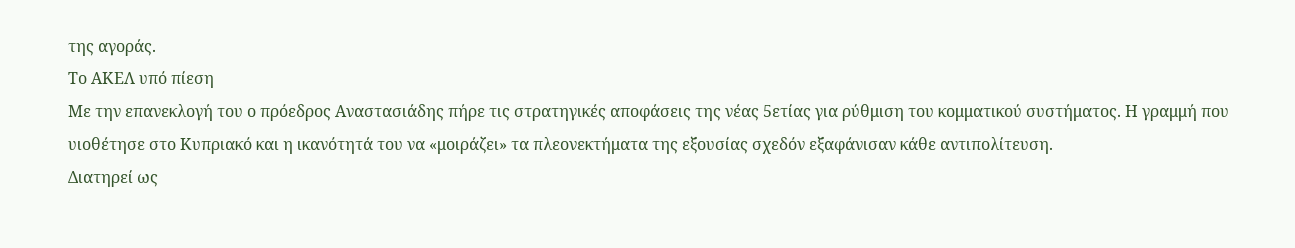της αγοράς.
Το ΑΚΕΛ υπό πίεση
Με την επανεκλογή του ο πρόεδρος Αναστασιάδης πήρε τις στρατηγικές αποφάσεις της νέας 5ετίας για ρύθμιση του κομματικού συστήματος. Η γραμμή που υιοθέτησε στο Κυπριακό και η ικανότητά του να «μοιράζει» τα πλεονεκτήματα της εξουσίας σχεδόν εξαφάνισαν κάθε αντιπολίτευση.
Διατηρεί ως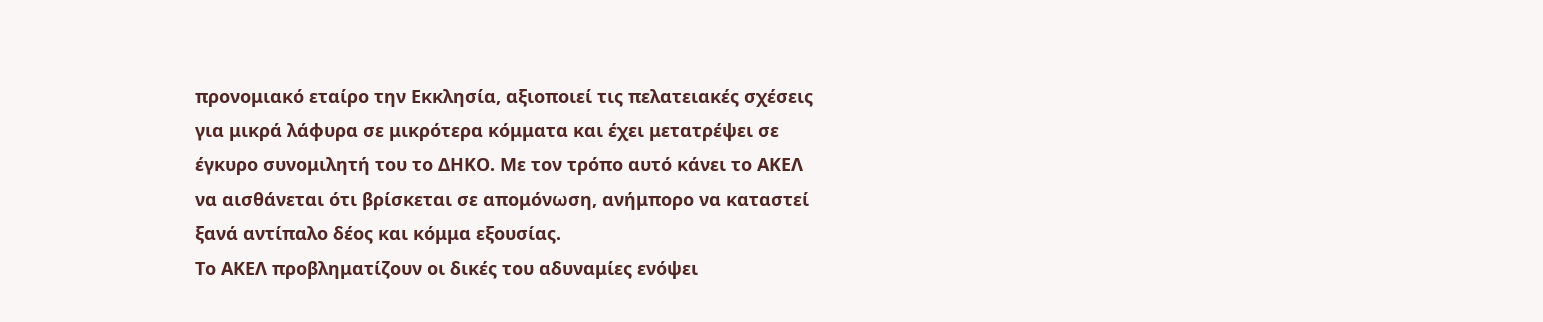προνομιακό εταίρο την Εκκλησία, αξιοποιεί τις πελατειακές σχέσεις για μικρά λάφυρα σε μικρότερα κόμματα και έχει μετατρέψει σε έγκυρο συνομιλητή του το ΔΗΚΟ. Με τον τρόπο αυτό κάνει το ΑΚΕΛ να αισθάνεται ότι βρίσκεται σε απομόνωση, ανήμπορο να καταστεί ξανά αντίπαλο δέος και κόμμα εξουσίας.
Το ΑΚΕΛ προβληματίζουν οι δικές του αδυναμίες ενόψει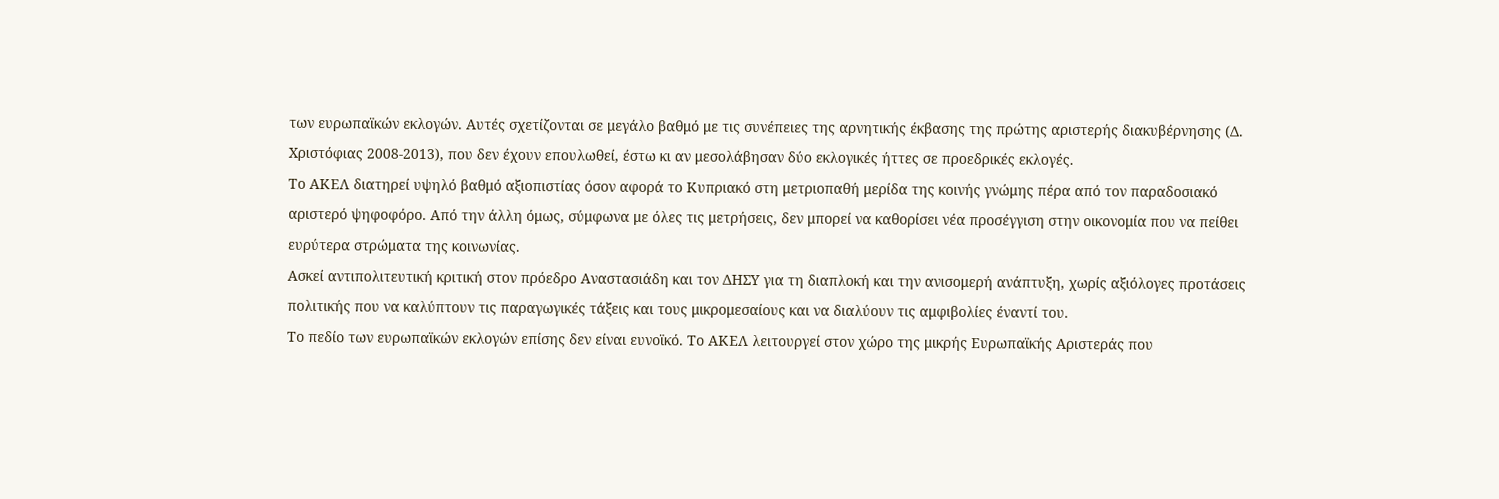των ευρωπαϊκών εκλογών. Αυτές σχετίζονται σε μεγάλο βαθμό με τις συνέπειες της αρνητικής έκβασης της πρώτης αριστερής διακυβέρνησης (Δ. Χριστόφιας 2008-2013), που δεν έχουν επουλωθεί, έστω κι αν μεσολάβησαν δύο εκλογικές ήττες σε προεδρικές εκλογές.
Το ΑΚΕΛ διατηρεί υψηλό βαθμό αξιοπιστίας όσον αφορά το Κυπριακό στη μετριοπαθή μερίδα της κοινής γνώμης πέρα από τον παραδοσιακό αριστερό ψηφοφόρο. Από την άλλη όμως, σύμφωνα με όλες τις μετρήσεις, δεν μπορεί να καθορίσει νέα προσέγγιση στην οικονομία που να πείθει ευρύτερα στρώματα της κοινωνίας.
Ασκεί αντιπολιτευτική κριτική στον πρόεδρο Αναστασιάδη και τον ΔΗΣΥ για τη διαπλοκή και την ανισομερή ανάπτυξη, χωρίς αξιόλογες προτάσεις πολιτικής που να καλύπτουν τις παραγωγικές τάξεις και τους μικρομεσαίους και να διαλύουν τις αμφιβολίες έναντί του.
Το πεδίο των ευρωπαϊκών εκλογών επίσης δεν είναι ευνοϊκό. Το ΑΚΕΛ λειτουργεί στον χώρο της μικρής Ευρωπαϊκής Αριστεράς που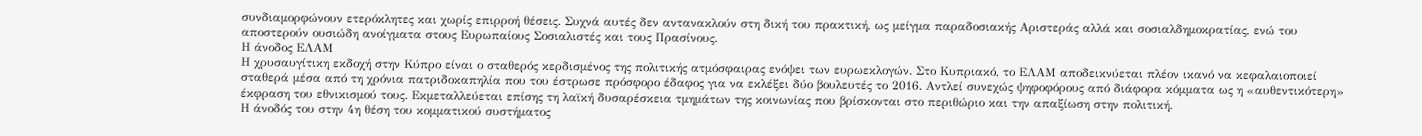συνδιαμορφώνουν ετερόκλητες και χωρίς επιρροή θέσεις. Συχνά αυτές δεν αντανακλούν στη δική του πρακτική, ως μείγμα παραδοσιακής Αριστεράς αλλά και σοσιαλδημοκρατίας, ενώ του αποστερούν ουσιώδη ανοίγματα στους Ευρωπαίους Σοσιαλιστές και τους Πρασίνους.
Η άνοδος ΕΛΑΜ
Η χρυσαυγίτικη εκδοχή στην Κύπρο είναι ο σταθερός κερδισμένος της πολιτικής ατμόσφαιρας ενόψει των ευρωεκλογών. Στο Κυπριακό, το ΕΛΑΜ αποδεικνύεται πλέον ικανό να κεφαλαιοποιεί σταθερά μέσα από τη χρόνια πατριδοκαπηλία που του έστρωσε πρόσφορο έδαφος για να εκλέξει δύο βουλευτές το 2016. Αντλεί συνεχώς ψηφοφόρους από διάφορα κόμματα ως η «αυθεντικότερη» έκφραση του εθνικισμού τους. Εκμεταλλεύεται επίσης τη λαϊκή δυσαρέσκεια τμημάτων της κοινωνίας που βρίσκονται στο περιθώριο και την απαξίωση στην πολιτική.
Η άνοδός του στην 4η θέση του κομματικού συστήματος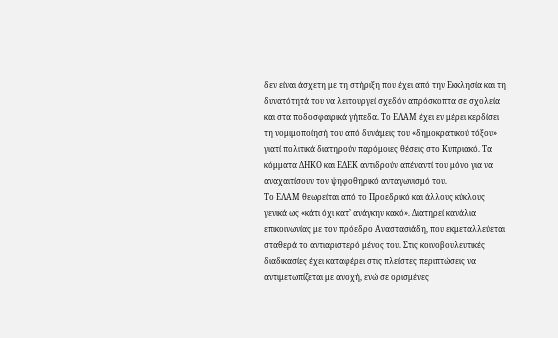δεν είναι άσχετη με τη στήριξη που έχει από την Εκκλησία και τη δυνατότητά του να λειτουργεί σχεδόν απρόσκοπτα σε σχολεία και στα ποδοσφαιρικά γήπεδα. Το ΕΛΑΜ έχει εν μέρει κερδίσει τη νομιμοποίησή του από δυνάμεις του «δημοκρατικού τόξου» γιατί πολιτικά διατηρούν παρόμοιες θέσεις στο Κυπριακό. Τα κόμματα ΔΗΚΟ και ΕΔΕΚ αντιδρούν απέναντί του μόνο για να αναχαιτίσουν τον ψηφοθηρικό ανταγωνισμό του.
Το ΕΛΑΜ θεωρείται από το Προεδρικό και άλλους κύκλους γενικά ως «κάτι όχι κατ’ ανάγκην κακό». Διατηρεί κανάλια επικοινωνίας με τον πρόεδρο Αναστασιάδη, που εκμεταλλεύεται σταθερά το αντιαριστερό μένος του. Στις κοινοβουλευτικές διαδικασίες έχει καταφέρει στις πλείστες περιπτώσεις να αντιμετωπίζεται με ανοχή, ενώ σε ορισμένες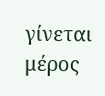γίνεται μέρος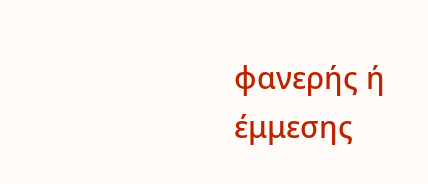φανερής ή έμμεσης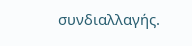συνδιαλλαγής.